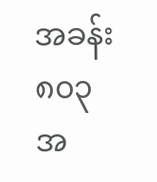အခန်း ၈၀၃
အ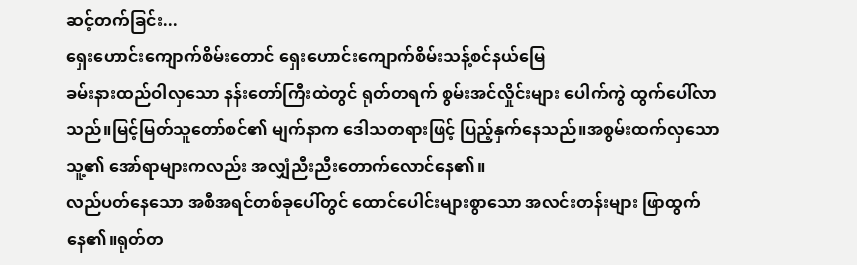ဆင့်တက်ခြင်း...
ရှေးဟောင်းကျောက်စိမ်းတောင် ရှေးဟောင်းကျောက်စိမ်းသန့်စင်နယ်မြေ
ခမ်းနားထည်ဝါလှသော နန်းတော်ကြီးထဲတွင် ရုတ်တရက် စွမ်းအင်လှိုင်းများ ပေါက်ကွဲ ထွက်ပေါ်လာသည်။မြင့်မြတ်သူတော်စင်၏ မျက်နာက ဒေါသတရားဖြင့် ပြည့်နှက်နေသည်။အစွမ်းထက်လှသော သူ့၏ အော်ရာများကလည်း အလျှံညီးညီးတောက်လောင်နေ၏။
လည်ပတ်နေသော အစီအရင်တစ်ခုပေါ်တွင် ထောင်ပေါင်းများစွာသော အလင်းတန်းများ ဖြာထွက်နေ၏။ရုတ်တ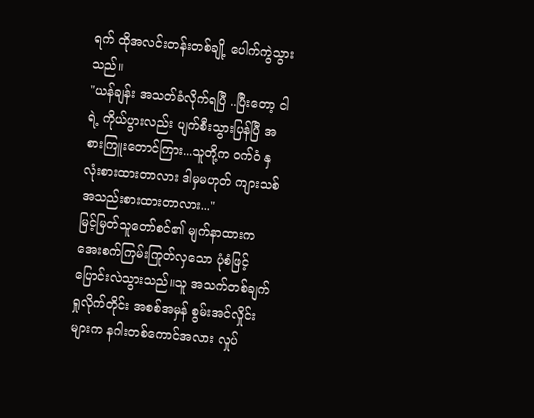ရက် ထိုအလင်းတန်းတစ်ချို့ ပေါက်ကွဲသွားသည်။
"ယန်ချန်း အသတ်ခံလိုက်ရပြီ ..ပြီးတော့ ငါရဲ့ ကိုယ်ပွားလည်း ပျက်စီးသွားပြန်ပြီ အစားကြူးတောင်ကြား...သူတို့က ဝက်ဝံ နှလုံးစားထားတာလား ဒါမှမဟုတ် ကျားသစ်အသည်းစားထားတာလား..."
မြင့်မြတ်သူတော်စင်၏ မျက်နာထားက အေးစက်ကြမ်းကြုတ်လှသော ပုံစံဖြင့် ပြောင်းလဲသွားသည်။သူ အသက်တစ်ချက်ရှုလိုက်တိုင်း အစစ်အမှန် စွမ်းအင်လှိုင်းများက နဂါးတစ်ကောင်အလား လှုပ်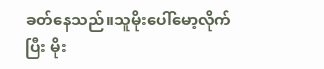ခတ်နေသည်။သူမိုးပေါ်မော့လိုက်ပြီး မိုး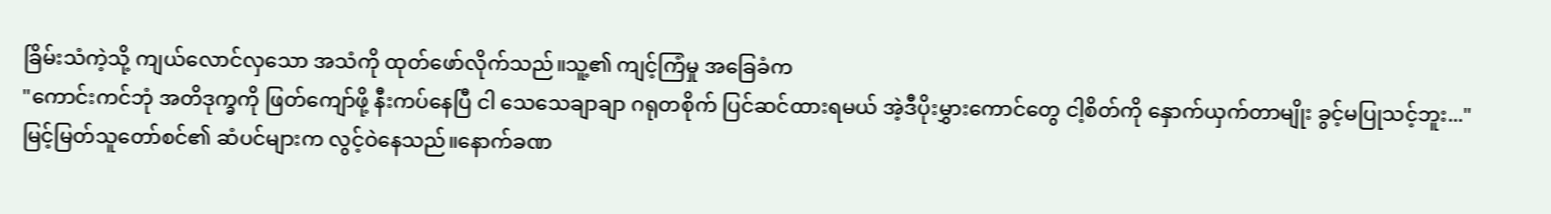ခြိမ်းသံကဲ့သို့ ကျယ်လောင်လှသော အသံကို ထုတ်ဖော်လိုက်သည်။သူ့၏ ကျင့်ကြံမှု အခြေခံက
"ကောင်းကင်ဘုံ အတိဒုက္ခကို ဖြတ်ကျော်ဖို့ နီးကပ်နေပြီ ငါ သေသေချာချာ ဂရုတစိုက် ပြင်ဆင်ထားရမယ် အဲ့ဒီပိုးမွှားကောင်တွေ ငါ့စိတ်ကို နှောက်ယှက်တာမျိုး ခွင့်မပြုသင့်ဘူး..."
မြင့်မြတ်သူတော်စင်၏ ဆံပင်များက လွင့်ဝဲနေသည်။နောက်ခဏ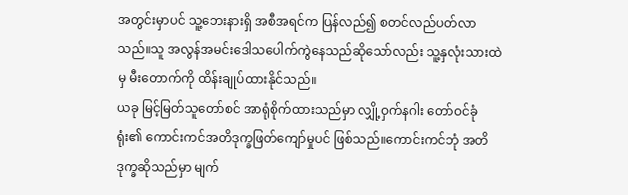အတွင်းမှာပင် သူ့ဘေးနားရှိ အစီအရင်က ပြန်လည်၍ စတင်လည်ပတ်လာသည်။သူ အလွန်အမင်းဒေါသပေါက်ကွဲနေသည်ဆိုသော်လည်း သူ့နှလုံးသားထဲမှ မီးတောက်ကို ထိန်းချုပ်ထားနိုင်သည်။
ယခု မြင့်မြတ်သူတော်စင် အာရုံစိုက်ထားသည်မှာ လျှို့ဝှက်နဂါး တော်ဝင်ခုံရုံး၏ ကောင်းကင်အတိဒုက္ခဖြတ်ကျော်မှုပင် ဖြစ်သည်။ကောင်းကင်ဘုံ အတိဒုက္ခဆိုသည်မှာ မျက်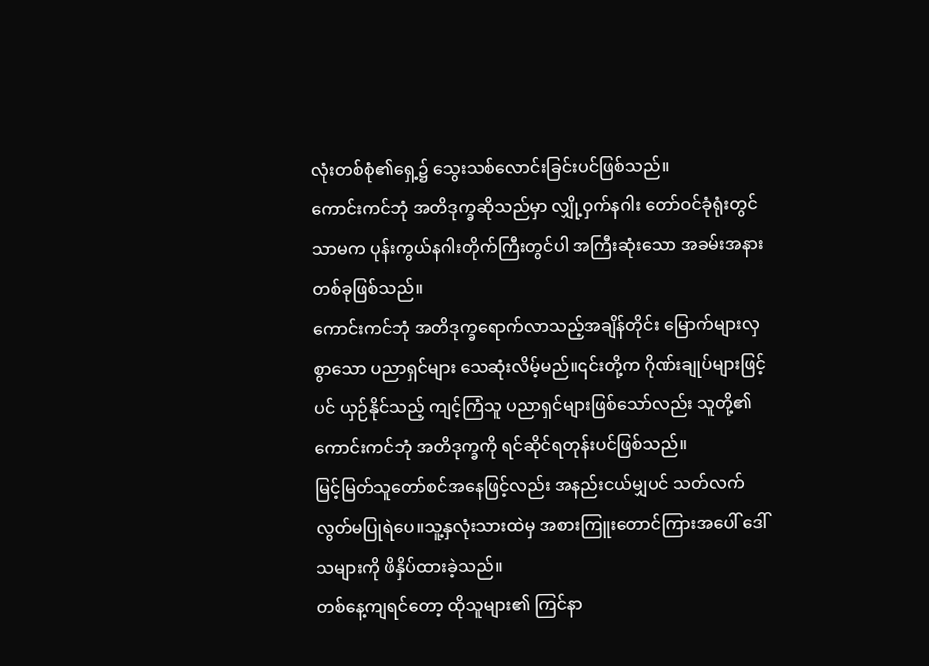လုံးတစ်စုံ၏ရှေ့၌ သွေးသစ်လောင်းခြင်းပင်ဖြစ်သည်။
ကောင်းကင်ဘုံ အတိဒုက္ခဆိုသည်မှာ လျှို့ဝှက်နဂါး တော်ဝင်ခုံရုံးတွင်သာမက ပုန်းကွယ်နဂါးတိုက်ကြီးတွင်ပါ အကြီးဆုံးသော အခမ်းအနားတစ်ခုဖြစ်သည်။
ကောင်းကင်ဘုံ အတိဒုက္ခရောက်လာသည့်အချိန်တိုင်း မြောက်များလှစွာသော ပညာရှင်များ သေဆုံးလိမ့်မည်။၎င်းတို့က ဂိုဏ်းချုပ်များဖြင့်ပင် ယှဉ်နိုင်သည့် ကျင့်ကြံသူ ပညာရှင်များဖြစ်သော်လည်း သူတို့၏ ကောင်းကင်ဘုံ အတိဒုက္ခကို ရင်ဆိုင်ရတုန်းပင်ဖြစ်သည်။
မြင့်မြတ်သူတော်စင်အနေဖြင့်လည်း အနည်းငယ်မျှပင် သတ်လက်လွတ်မပြုရဲပေ။သူ့နှလုံးသားထဲမှ အစားကြူးတောင်ကြားအပေါ် ဒေါ်သများကို ဖိနှိပ်ထားခဲ့သည်။
တစ်နေ့ကျရင်တော့ ထိုသူများ၏ ကြင်နာ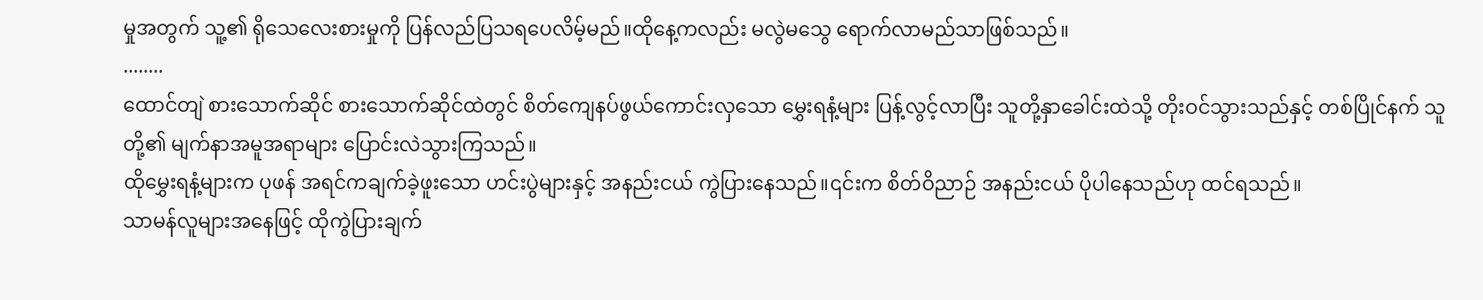မှုအတွက် သူ့၏ ရိုသေလေးစားမှုကို ပြန်လည်ပြသရပေလိမ့်မည်။ထိုနေ့ကလည်း မလွဲမသွေ ရောက်လာမည်သာဖြစ်သည်။
........
ထောင်တျဲ စားသောက်ဆိုင် စားသောက်ဆိုင်ထဲတွင် စိတ်ကျေနပ်ဖွယ်ကောင်းလှသော မွှေးရနံ့များ ပြန့်လွင့်လာပြီး သူတို့နှာခေါင်းထဲသို့ တိုးဝင်သွားသည်နှင့် တစ်ပြိုင်နက် သူတို့၏ မျက်နာအမူအရာများ ပြောင်းလဲသွားကြသည်။
ထိုမွှေးရနံ့များက ပုဖန် အရင်ကချက်ခဲ့ဖူးသော ဟင်းပွဲများနှင့် အနည်းငယ် ကွဲပြားနေသည်။၎င်းက စိတ်ဝိညာဉ် အနည်းငယ် ပိုပါနေသည်ဟု ထင်ရသည်။
သာမန်လူများအနေဖြင့် ထိုကွဲပြားချက်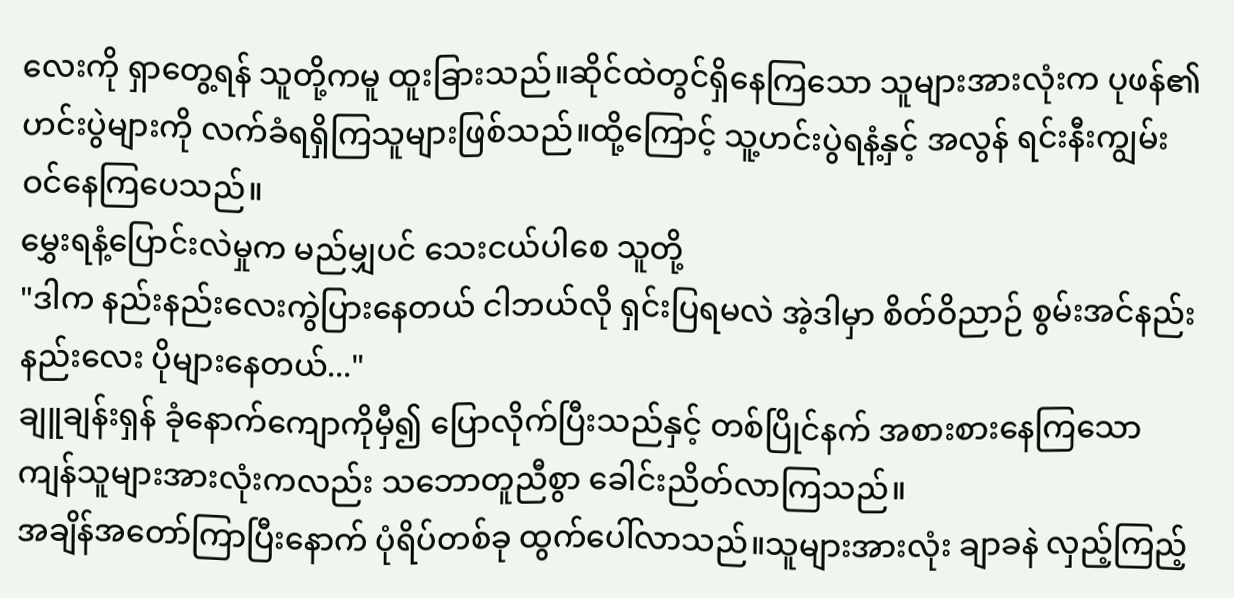လေးကို ရှာတွေ့ရန် သူတို့ကမူ ထူးခြားသည်။ဆိုင်ထဲတွင်ရှိနေကြသော သူများအားလုံးက ပုဖန်၏ ဟင်းပွဲများကို လက်ခံရရှိကြသူများဖြစ်သည်။ထို့ကြောင့် သူ့ဟင်းပွဲရနံ့နှင့် အလွန် ရင်းနီးကျွမ်းဝင်နေကြပေသည်။
မွှေးရနံ့ပြောင်းလဲမှုက မည်မျှပင် သေးငယ်ပါစေ သူတို့
"ဒါက နည်းနည်းလေးကွဲပြားနေတယ် ငါဘယ်လို ရှင်းပြရမလဲ အဲ့ဒါမှာ စိတ်ဝိညာဉ် စွမ်းအင်နည်းနည်းလေး ပိုများနေတယ်..."
ချူချန်းရှန် ခုံနောက်ကျောကိုမှီ၍ ပြောလိုက်ပြီးသည်နှင့် တစ်ပြိုင်နက် အစားစားနေကြသော ကျန်သူများအားလုံးကလည်း သဘောတူညီစွာ ခေါင်းညိတ်လာကြသည်။
အချိန်အတော်ကြာပြီးနောက် ပုံရိပ်တစ်ခု ထွက်ပေါ်လာသည်။သူများအားလုံး ချာခနဲ လှည့်ကြည့်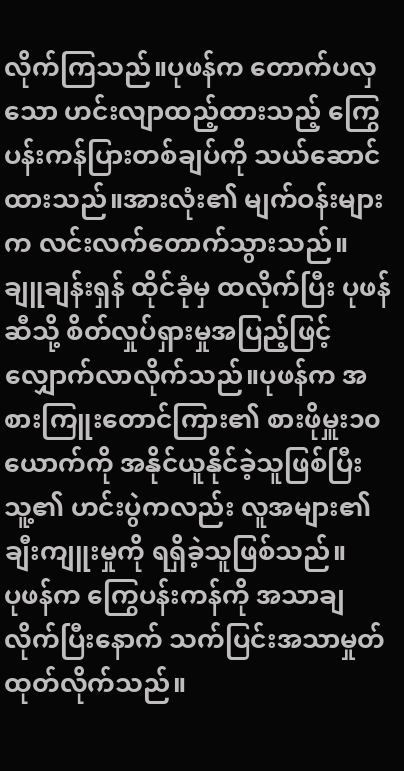လိုက်ကြသည်။ပုဖန်က တောက်ပလှသော ဟင်းလျာထည့်ထားသည့် ကြွေပန်းကန်ပြားတစ်ချပ်ကို သယ်ဆောင်ထားသည်။အားလုံး၏ မျက်ဝန်းများက လင်းလက်တောက်သွားသည်။
ချူချန်းရှန် ထိုင်ခုံမှ ထလိုက်ပြီး ပုဖန်ဆီသို့ စိတ်လှုပ်ရှားမှုအပြည့်ဖြင့် လျှောက်လာလိုက်သည်။ပုဖန်က အစားကြူးတောင်ကြား၏ စားဖိုမှူး၁၀ယောက်ကို အနိုင်ယူနိုင်ခဲ့သူဖြစ်ပြီး သူ့၏ ဟင်းပွဲကလည်း လူအများ၏ ချီးကျူးမှုကို ရရှိခဲ့သူဖြစ်သည်။
ပုဖန်က ကြွေပန်းကန်ကို အသာချလိုက်ပြီးနောက် သက်ပြင်းအသာမှုတ်ထုတ်လိုက်သည်။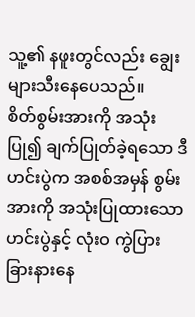သူ့၏ နဖူးတွင်လည်း ချွေးများသီးနေပေသည်။
စိတ်စွမ်းအားကို အသုံးပြု၍ ချက်ပြုတ်ခဲ့ရသော ဒီဟင်းပွဲက အစစ်အမှန် စွမ်းအားကို အသုံးပြုထားသော ဟင်းပွဲနှင့် လုံးဝ ကွဲပြားခြားနားနေ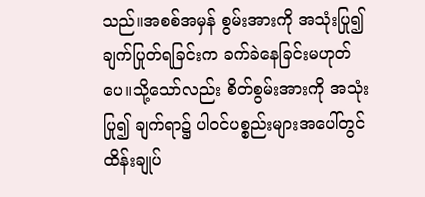သည်။အစစ်အမှန် စွမ်းအားကို အသုံးပြု၍ ချက်ပြုတ်ရခြင်းက ခက်ခဲနေခြင်းမဟုတ်ပေ။သို့သော်လည်း စိတ်စွမ်းအားကို အသုံးပြု၍ ချက်ရာ၌ ပါဝင်ပစ္စည်းများအပေါ်တွင် ထိန်းချုပ်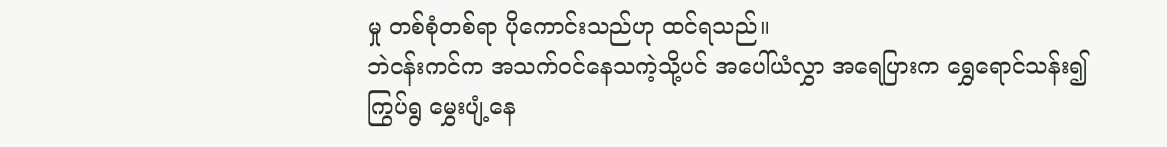မှု တစ်စုံတစ်ရာ ပိုကောင်းသည်ဟု ထင်ရသည်။
ဘဲငန်းကင်က အသက်ဝင်နေသကဲ့သို့ပင် အပေါ်ယံလွှာ အရေပြားက ရွှေရောင်သန်း၍ ကြွပ်ရွ မွှေးပျံ့နေ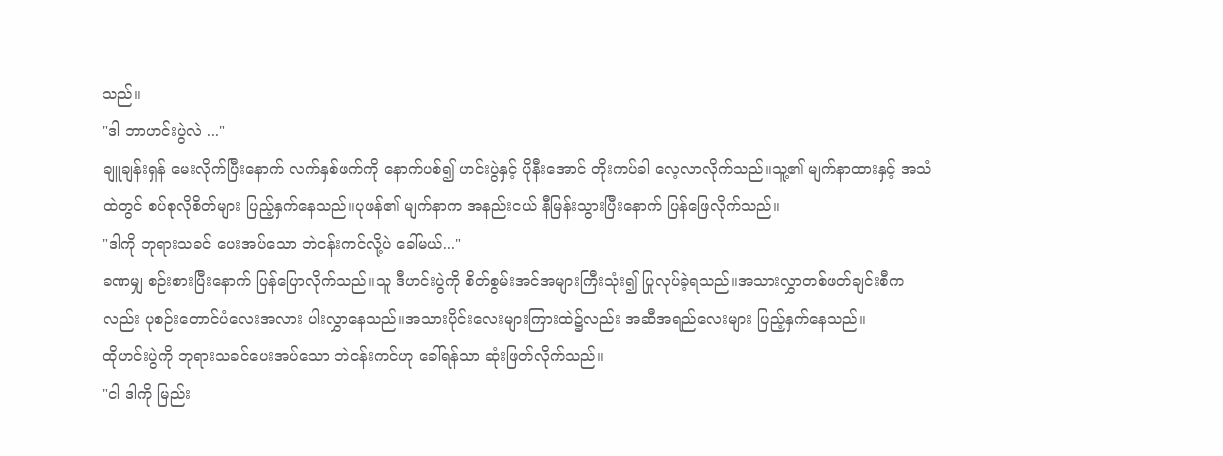သည်။
"ဒါ ဘာဟင်းပွဲလဲ ..."
ချူချန်းရှန် မေးလိုက်ပြီးနောက် လက်နှစ်ဖက်ကို နောက်ပစ်၍ ဟင်းပွဲနှင့် ပိုနီးအောင် တိုးကပ်ခါ လေ့လာလိုက်သည်။သူ့၏ မျက်နာထားနှင့် အသံထဲတွင် စပ်စုလိုစိတ်များ ပြည့်နှက်နေသည်။ပုဖန်၏ မျက်နာက အနည်းငယ် နီမြန်းသွားပြီးနောက် ပြန်ဖြေလိုက်သည်။
"ဒါကို ဘုရားသခင် ပေးအပ်သော ဘဲငန်းကင်လို့ပဲ ခေါ်မယ်..."
ခဏမျှ စဉ်းစားပြီးနောက် ပြန်ပြောလိုက်သည်။သူ ဒီဟင်းပွဲကို စိတ်စွမ်းအင်အများကြီးသုံး၍ ပြုလုပ်ခဲ့ရသည်။အသားလွှာတစ်ဖတ်ချင်းစီကလည်း ပုစဉ်းတောင်ပံလေးအလား ပါးလွှာနေသည်။အသားပိုင်းလေးများကြားထဲ၌လည်း အဆီအရည်လေးများ ပြည့်နှက်နေသည်။
ထိုဟင်းပွဲကို ဘုရားသခင်ပေးအပ်သော ဘဲငန်းကင်ဟု ခေါ်ရန်သာ ဆုံးဖြတ်လိုက်သည်။
"ငါ ဒါကို မြည်း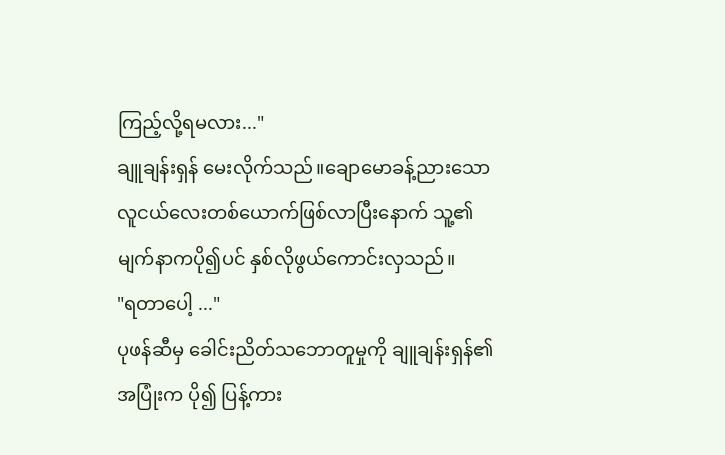ကြည့်လို့ရမလား..."
ချူချန်းရှန် မေးလိုက်သည်။ချောမောခန့်ညားသော လူငယ်လေးတစ်ယောက်ဖြစ်လာပြီးနောက် သူ့၏ မျက်နာကပို၍ပင် နှစ်လိုဖွယ်ကောင်းလှသည်။
"ရတာပေါ့ ..."
ပုဖန်ဆီမှ ခေါင်းညိတ်သဘောတူမှုကို ချူချန်းရှန်၏ အပြုံးက ပို၍ ပြန့်ကား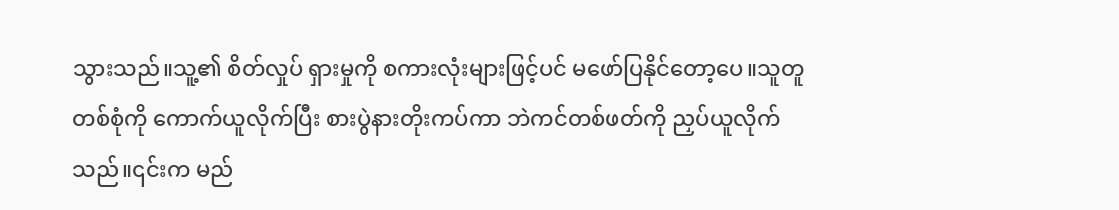သွားသည်။သူ့၏ စိတ်လှုပ် ရှားမှုကို စကားလုံးများဖြင့်ပင် မဖော်ပြနိုင်တော့ပေ။သူတူတစ်စုံကို ကောက်ယူလိုက်ပြီး စားပွဲနားတိုးကပ်ကာ ဘဲကင်တစ်ဖတ်ကို ညှပ်ယူလိုက်သည်။၎င်းက မည်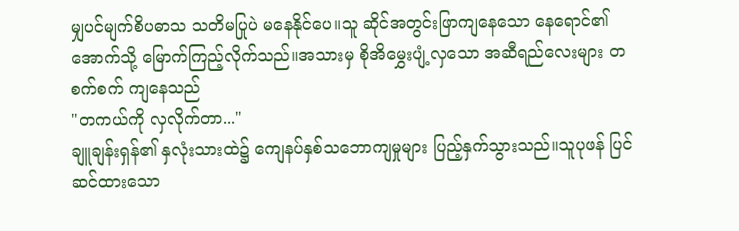မျှပင်မျက်စိပဓာသ သတိမပြုပဲ မနေနိုင်ပေ။သူ ဆိုင်အတွင်းဖြာကျနေသော နေရောင်၏ အောက်သို့ မြောက်ကြည့်လိုက်သည်။အသားမှ စိုအိမွှေးပျံ့လှသော အဆီရည်လေးများ တစက်စက် ကျနေသည်
"တကယ်ကို လှလိုက်တာ..."
ချူချန်းရှန်၏ နှလုံးသားထဲ၌ ကျေနပ်နှစ်သဘောကျမှုများ ပြည့်နှက်သွားသည်။သူပုဖန် ပြင်ဆင်ထားသော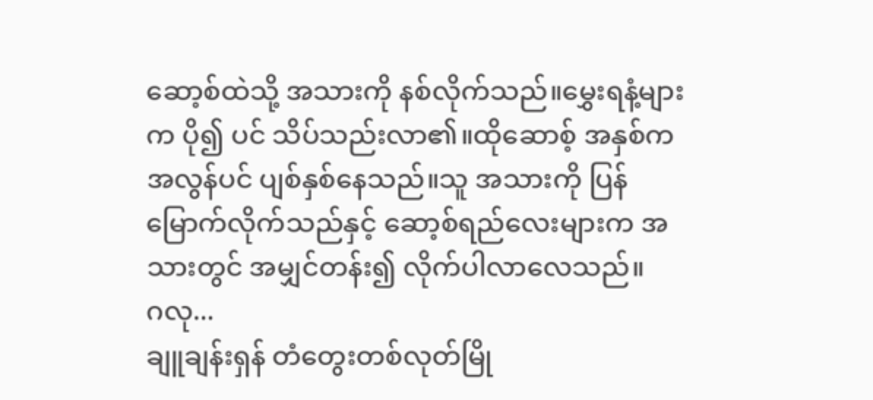ဆော့စ်ထဲသို့ အသားကို နစ်လိုက်သည်။မွှေးရနံ့များက ပို၍ ပင် သိပ်သည်းလာ၏။ထိုဆောစ့် အနှစ်က အလွန်ပင် ပျစ်နှစ်နေသည်။သူ အသားကို ပြန်မြောက်လိုက်သည်နှင့် ဆော့စ်ရည်လေးများက အသားတွင် အမျှင်တန်း၍ လိုက်ပါလာလေသည်။
ဂလု...
ချူချန်းရှန် တံတွေးတစ်လုတ်မြို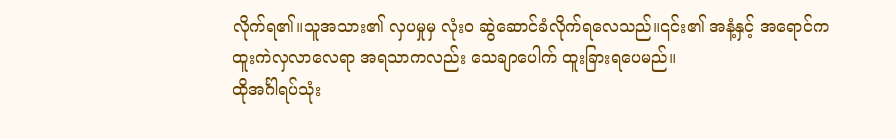လိုက်ရ၏။သူအသား၏ လှပမှုမှ လုံးဝ ဆွဲဆောင်ခံလိုက်ရလေသည်။၎င်း၏ အနံ့နှင့် အရောင်က ထူးကဲလှလာလေရာ အရသာကလည်း သေချာပေါက် ထူးခြားရပေမည်။
ထိုအင်္ဂါရပ်သုံး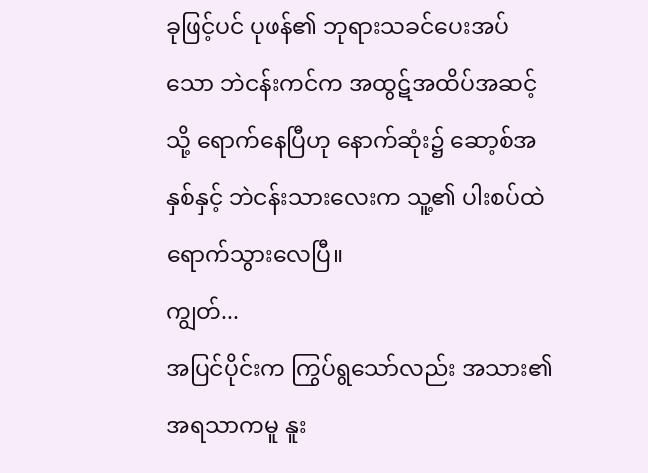ခုဖြင့်ပင် ပုဖန်၏ ဘုရားသခင်ပေးအပ်သော ဘဲငန်းကင်က အထွဋ်အထိပ်အဆင့်သို့ ရောက်နေပြီဟု နောက်ဆုံး၌ ဆော့စ်အနှစ်နှင့် ဘဲငန်းသားလေးက သူ့၏ ပါးစပ်ထဲ ရောက်သွားလေပြီ။
ကျွတ်...
အပြင်ပိုင်းက ကြွပ်ရွသော်လည်း အသား၏ အရသာကမူ နူး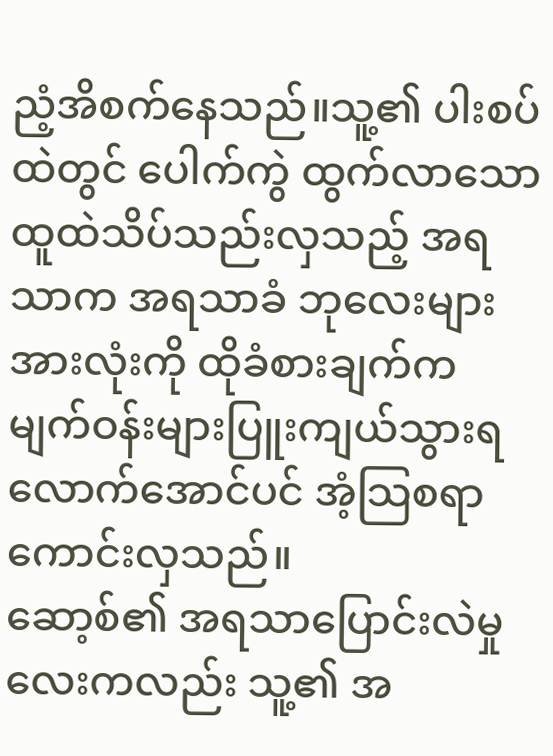ညံ့အိစက်နေသည်။သူ့၏ ပါးစပ်ထဲတွင် ပေါက်ကွဲ ထွက်လာသော ထူထဲသိပ်သည်းလှသည့် အရသာက အရသာခံ ဘုလေးများအားလုံးကို ထိုခံစားချက်က မျက်ဝန်းများပြူးကျယ်သွားရလောက်အောင်ပင် အံ့သြစရာကောင်းလှသည်။
ဆော့စ်၏ အရသာပြောင်းလဲမှုလေးကလည်း သူ့၏ အ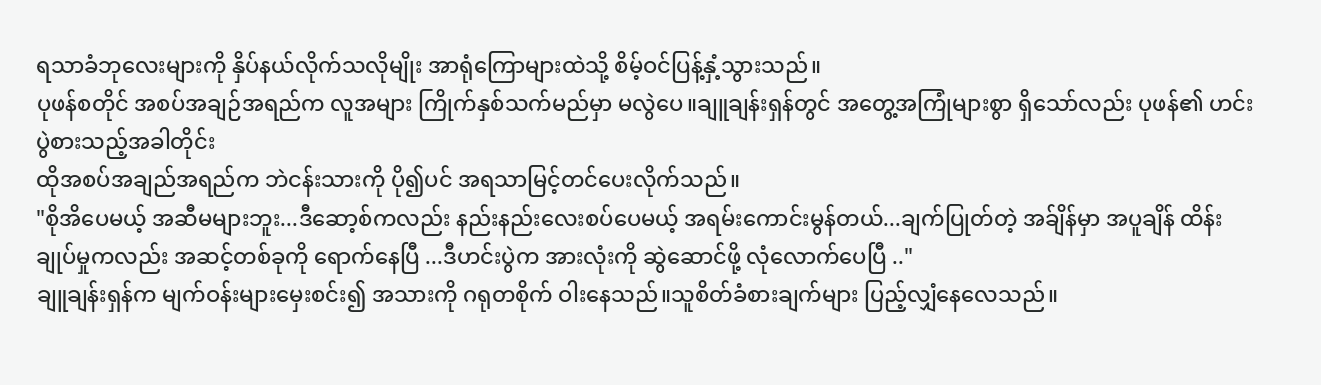ရသာခံဘုလေးများကို နှိပ်နယ်လိုက်သလိုမျိုး အာရုံကြောများထဲသို့ စိမ့်ဝင်ပြန့်နှံ့သွားသည်။
ပုဖန်စတိုင် အစပ်အချဉ်အရည်က လူအများ ကြိုက်နှစ်သက်မည်မှာ မလွဲပေ။ချူချန်းရှန်တွင် အတွေ့အကြုံများစွာ ရှိသော်လည်း ပုဖန်၏ ဟင်းပွဲစားသည့်အခါတိုင်း
ထိုအစပ်အချည်အရည်က ဘဲငန်းသားကို ပို၍ပင် အရသာမြင့်တင်ပေးလိုက်သည်။
"စိုအိပေမယ့် အဆီမများဘူး...ဒီဆော့စ်ကလည်း နည်းနည်းလေးစပ်ပေမယ့် အရမ်းကောင်းမွန်တယ်...ချက်ပြုတ်တဲ့ အခ်ျိန်မှာ အပူချိန် ထိန်းချုပ်မှုကလည်း အဆင့်တစ်ခုကို ရောက်နေပြီ ...ဒီဟင်းပွဲက အားလုံးကို ဆွဲဆောင်ဖို့ လုံလောက်ပေပြီ .."
ချူချန်းရှန်က မျက်ဝန်းများမှေးစင်း၍ အသားကို ဂရုတစိုက် ဝါးနေသည်။သူစိတ်ခံစားချက်များ ပြည့်လျှံနေလေသည်။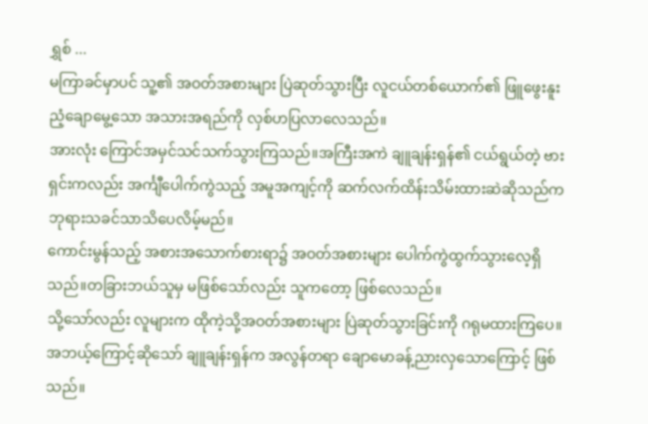ရွှစ် ...
မကြာခင်မှာပင် သူ့၏ အဝတ်အစားများ ပြဲဆုတ်သွားပြီး လူငယ်တစ်ယောက်၏ ဖြူဖွေးနူးညံ့ချောမွေ့သော အသားအရည်ကို လှစ်ဟပြလာလေသည်။
အားလုံး ကြောင်အမှင်သင်သက်သွားကြသည်။အကြီးအကဲ ချူချန်းရှန်၏ ငယ်ရွယ်တဲ့ ဗားရှင်းကလည်း အင်္ကျီပေါက်ကွဲသည့် အမူအကျင့်ကို ဆက်လက်ထိန်းသိမ်းထားဆဲဆိုသည်က ဘုရားသခင်သာသိပေလိမ့်မည်။
ကောင်းမွန်သည့် အစားအသောက်စားရာ၌ အဝတ်အစားများ ပေါက်ကွဲထွက်သွားလေ့ရှိသည်။တခြားဘယ်သူမှ မဖြစ်သော်လည်း သူကတော့ ဖြစ်လေသည်။
သို့သော်လည်း လူများက ထိုကဲ့သို့အဝတ်အစားများ ပြဲဆုတ်သွားခြင်းကို ဂရုမထားကြပေ။အဘယ့်ကြောင့်ဆိုသော် ချူချန်းရှန်က အလွန်တရာ ချောမောခန့်ညားလှသောကြောင့် ဖြစ်သည်။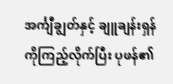အင်္ကျီချွတ်နှင့် ချူချန်းရှန်ကိုကြည့်လိုက်ပြီး ပုဖန်၏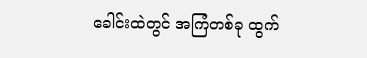ခေါင်းထဲတွင် အကြံတစ်ခု ထွက်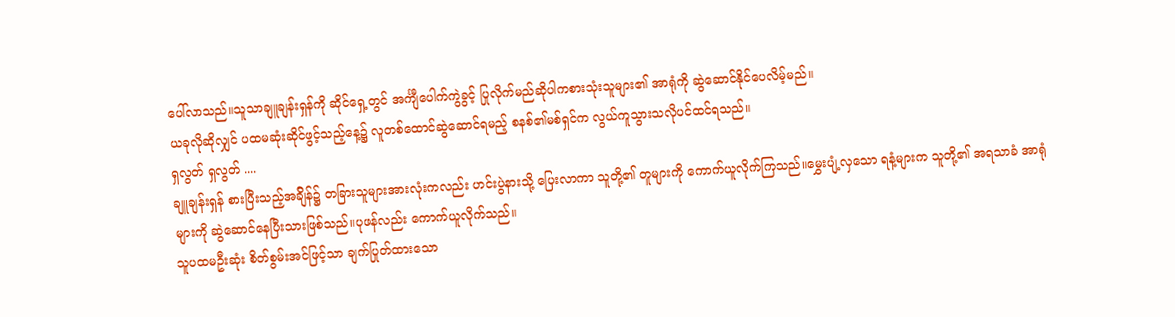ပေါ်လာသည်။သူသာချူချန်းရှန်ကို ဆိုင်ရှေ့တွင် အင်္ကျီပေါက်ကွဲခွင့် ပြုလိုက်မည်ဆိုပါကစားသုံးသူများ၏ အာရုံကို ဆွဲဆောင်နိုင်ပေလိမ့်မည်။
ယခုလိုဆိုလျှင် ပထမဆုံးဆိုင်ဖွင့်သည့်နေ့၌ လူတစ်ထောင်ဆွဲဆောင်ရမည့် စနစ်၏မစ်ရှင်က လွယ်ကူသွားသလိုပင်ထင်ရသည်။
ရှလွတ် ရှလွတ် ....
ချူချန်းရှန် စားပြီးသည့်အခ်ျိန်၌ တခြားသူများအားလုံးကလည်း ဟင်းပွဲနားသို့ ပြေးလာကာ သူတို့၏ တူများကို ကောက်ယူလိုက်ကြသည်။မွှေးပျံ့လှသော ရနံ့များက သူတို့၏ အရသာခံ အာရုံများကို ဆွဲဆောင်နေပြီးသားဖြစ်သည်။ပုဖန်လည်း ကောက်ယူလိုက်သည်။
သူပထမဦးဆုံး စိတ်စွမ်းအင်ဖြင့်သာ ချက်ပြုတ်ထားသော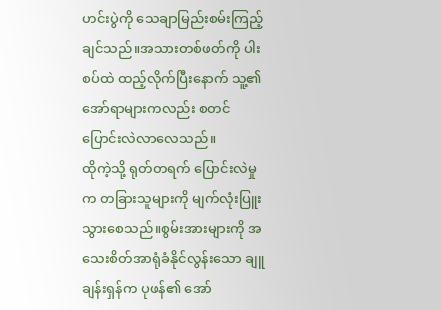ဟင်းပွဲကို သေချာမြည်းစမ်းကြည့်ချင်သည်။အသားတစ်ဖတ်ကို ပါးစပ်ထဲ ထည့်လိုက်ပြီးနောက် သူ့၏ အော်ရာများကလည်း စတင်ပြောင်းလဲလာလေသည်။
ထိုကဲ့သို့ ရုတ်တရက် ပြောင်းလဲမှုက တခြားသူများကို မျက်လုံးပြူးသွားစေသည်။စွမ်းအားများကို အသေးစိတ်အာရုံခံနိုင်လွန်းသော ချူချန်းရှန်က ပုဖန်၏ အော်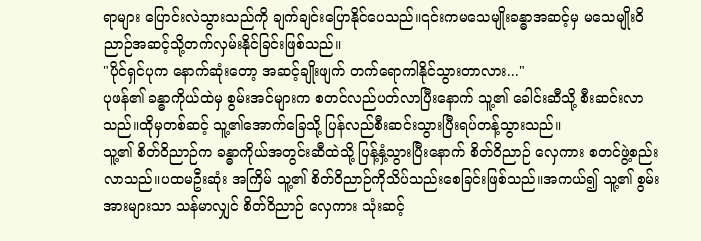ရာများ ပြောင်းလဲသွားသည်ကို ချက်ချင်းပြောနိုင်ပေသည်။၎င်းကမသေမျိုးခန္ဓာအဆင့်မှ မသေမျိုးဝိညာဉ်အဆင့်သို့တက်လှမ်းနိုင်ခြင်းဖြစ်သည်။
"ပိုင်ရှင်ပုက နောက်ဆုံးတော့ အဆင့်ချိုးဖျက် တက်ရောကါနိုင်သွားတာလား..."
ပုဖန်၏ ခန္ဓာကိုယ်ထဲမှ စွမ်းအင်များက စတင်လည်ပတ်လာပြီးနောက် သူ့၏ ခေါင်းဆီသို့ စီးဆင်းလာသည်။ထိုမှတစ်ဆင့် သူ့၏အောက်ခြေသို့ ပြန်လည်စီးဆင်းသွားပြီးရပ်တန့်သွားသည်။
သူ့၏ စိတ်ဝိညာဉ်က ခန္ဓာကိုယ်အတွင်းဆီထဲသို့ ပြန့်နှံ့သွားပြီးနောက် စိတ်ဝိညာဉ် လှေကား စတင်ဖွဲ့စည်းလာသည်။ပထမဦးဆုံး အကြိမ် သူ့၏ စိတ်ဝိညာဉ်ကိုသိပ်သည်းစေခြင်းဖြစ်သည်။အကယ်၍ သူ့၏ စွမ်းအားများသာ သန်မာလျှင် စိတ်ဝိညာဉ် လှေကား သုံးဆင့်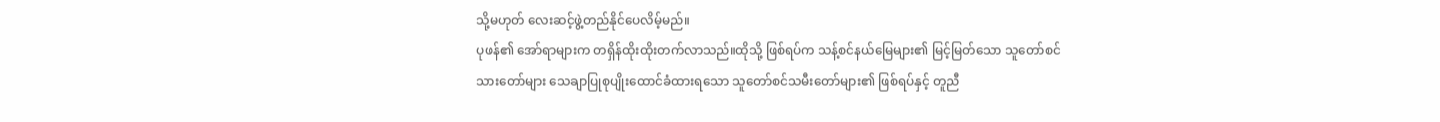သို့မဟုတ် လေးဆင့်ဖွဲ့တည်နိုင်ပေလိမ့်မည်။
ပုဖန်၏ အော်ရာများက တရှိန်ထိုးထိုးတက်လာသည်။ထိုသို့ ဖြစ်ရပ်က သန့်စင်နယ်မြေများ၏ မြင့်မြတ်သော သူတော်စင်သားတော်များ သေချာပြုစုပျိုးထောင်ခံထားရသော သူတော်စင်သမီးတော်များ၏ ဖြစ်ရပ်နှင့် တူညီ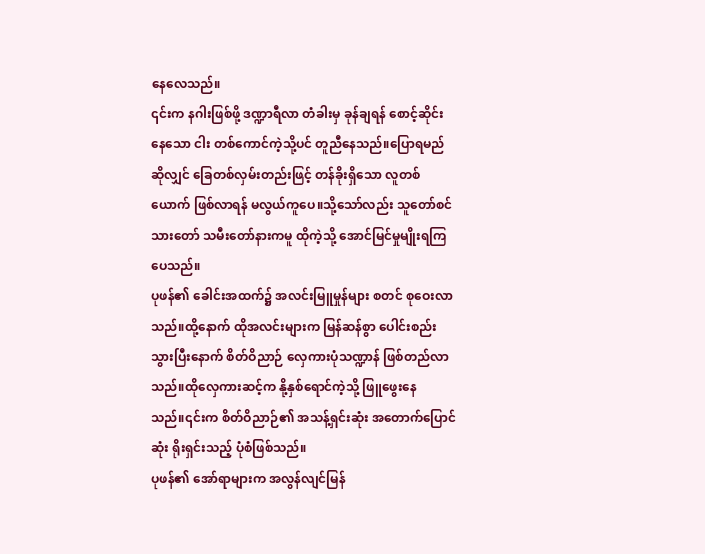နေလေသည်။
၎င်းက နဂါးဖြစ်ဖို့ ဒဏ္ဍာရီလာ တံခါးမှ ခုန်ချရန် စောင့်ဆိုင်းနေသော ငါး တစ်ကောင်ကဲ့သို့ပင် တူညီနေသည်။ပြောရမည်ဆိုလျှင် ခြေတစ်လှမ်းတည်းဖြင့် တန်ခိုးရှိသော လူတစ်ယောက် ဖြစ်လာရန် မလွယ်ကူပေ။သို့သော်လည်း သူတော်စင် သားတော် သမီးတော်နားကမူ ထိုကဲ့သို့ အောင်မြင်မှုမျိုးရကြပေသည်။
ပုဖန်၏ ခေါင်းအထက်၌ အလင်းမြူမှုန်များ စတင် စုဝေးလာသည်။ထို့နောက် ထိုအလင်းများက မြန်ဆန်စွာ ပေါင်းစည်းသွားပြီးနောက် စိတ်ဝိညာဉ် လှေကားပုံသဏ္ဍာန် ဖြစ်တည်လာသည်။ထိုလှေကားဆင့်က နို့နှစ်ရောင်ကဲ့သို့ ဖြူဖွေးနေသည်။၎င်းက စိတ်ဝိညာဉ်၏ အသန့်ရှင်းဆုံး အတောက်ပြောင်ဆုံး ရိုးရှင်းသည့် ပုံစံဖြစ်သည်။
ပုဖန်၏ အော်ရာများက အလွန်လျင်မြန်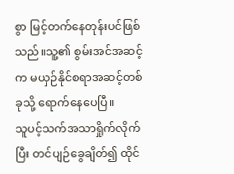စွာ မြင့်တက်နေတုန်းပင်ဖြစ်သည်။သူ့၏ စွမ်းအင်အဆင့်က မယှဉ်နိုင်စရာအဆင့်တစ်ခုသို့ ရောက်နေပေပြီ။
သူပင့်သက်အသာရှိုက်လိုက်ပြီး တင်ပျဉ်ခွေချိတ်၍ ထိုင်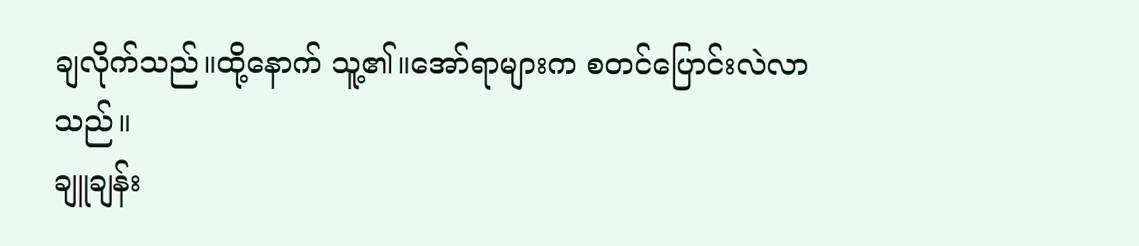ချလိုက်သည်။ထို့နောက် သူ့၏။အော်ရာများက စတင်ပြောင်းလဲလာသည်။
ချူချန်း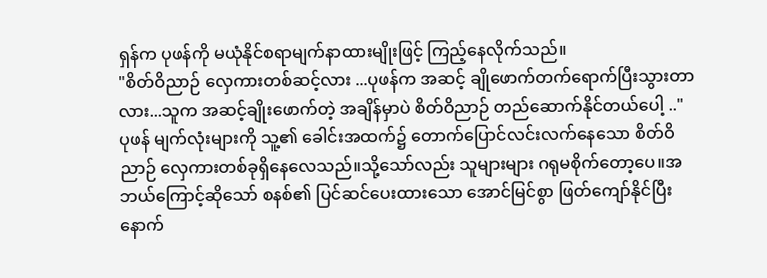ရှန်က ပုဖန်ကို မယုံနိုင်စရာမျက်နာထားမျိုးဖြင့် ကြည့်နေလိုက်သည်။
"စိတ်ဝိညာဉ် လှေကားတစ်ဆင့်လား ...ပုဖန်က အဆင့် ချိုဖောက်တက်ရောက်ပြီးသွားတာလား...သူက အဆင့်ချိုးဖောက်တဲ့ အချိန်မှာပဲ စိတ်ဝိညာဉ် တည်ဆောက်နိုင်တယ်ပေါ့ .."
ပုဖန် မျက်လုံးများကို သူ့၏ ခေါင်းအထက်၌ တောက်ပြောင်လင်းလက်နေသော စိတ်ဝိညာဉ် လှေကားတစ်ခုရှိနေလေသည်။သို့သော်လည်း သူများများ ဂရုမစိုက်တော့ပေ။အဘယ်ကြောင့်ဆိုသော် စနစ်၏ ပြင်ဆင်ပေးထားသော အောင်မြင်စွာ ဖြတ်ကျော်နိုင်ပြီးနောက်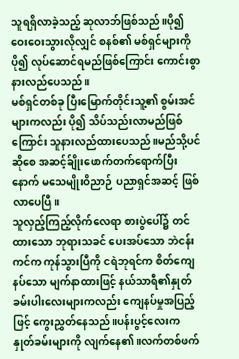သူရရှိလာခဲ့သည့် ဆုလာဘ်ဖြစ်သည်။ပို၍ ဝေးဝေးသွားလိုလျှင် စနစ်၏ မစ်ရှင်များကို ပို၍ လုပ်ဆောင်ရမည်ဖြစ်ကြောင်း ကောင်းစွာ နားလည်ပေသည်။
မစ်ရှင်တစ်ခု ပြီးမြောက်တိုင်းသူ့၏ စွမ်းအင်များကလည်း ပို၍ သိပ်သည်းလာမည်ဖြစ်ကြောင်း သူနားလည်ထားပေသည်။မည်သို့ပင်ဆိုစေ အဆင့်ခ်ျိုးဖောက်တက်ရောက်ပြီးနောက် မသေမျိုးဝိညာဉ် ပညာရှင်အဆင့် ဖြစ်လာပေပြီ။
သူလှည့်ကြည့်လိုက်လေရာ စားပွဲပေါ်၌ တင်ထားသော ဘုရားသခင် ပေးအပ်သော ဘဲငန်းကင်က ကုန်သွားပြီကို ငရဲဘုရင်က စိတ်ကျေနပ်သော မျက်နာထားဖြင့် နယ်သာရီ၏နှုတ်ခမ်းပါးလေးများကလည်း ကျေနပ်မှုအပြည့်ဖြင့် ကွေးညွှတ်နေသည်။ပန်းပွင့်လေးက နှုတ်ခမ်းများကို လျက်နေ၏။လက်တစ်ဖက်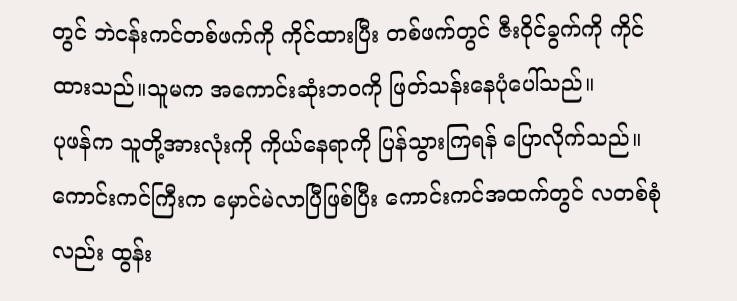တွင် ဘဲငန်းကင်တစ်ဖက်ကို ကိုင်ထားပြီး တစ်ဖက်တွင် ဇီးဝိုင်ခွက်ကို ကိုင်ထားသည်။သူမက အကောင်းဆုံးဘဝကို ဖြတ်သန်းနေပုံပေါ်သည်။
ပုဖန်က သူတို့အားလုံးကို ကိုယ်နေရာကို ပြန်သွားကြရန် ပြောလိုက်သည်။ကောင်းကင်ကြီးက မှောင်မဲလာပြီဖြစ်ပြီး ကောင်းကင်အထက်တွင် လတစ်စုံလည်း ထွန်း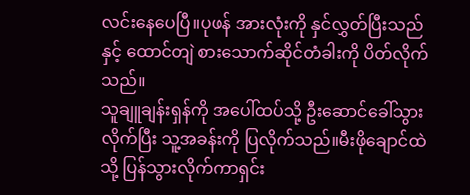လင်းနေပေပြီ။ပုဖန် အားလုံးကို နှင်လွှတ်ပြီးသည်နှင့် ထောင်တျဲ စားသောက်ဆိုင်တံခါးကို ပိတ်လိုက်သည်။
သူချူချန်းရှန်ကို အပေါ်ထပ်သို့ ဦးဆောင်ခေါ်သွားလိုက်ပြီး သူ့အခန်းကို ပြလိုက်သည်။မီးဖိုချောင်ထဲသို့ ပြန်သွားလိုက်ကာရှင်း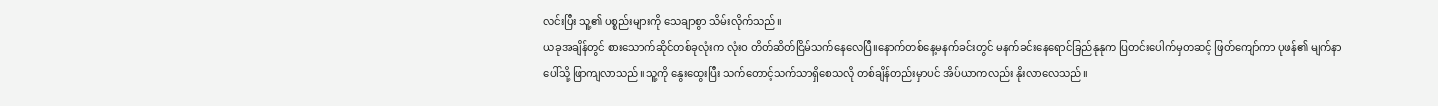လင်းပြီး သူ့၏ ပစ္စည်းများကို သေချာစွာ သိမ်းလိုက်သည်။
ယခုအချိန်တွင် စားသောက်ဆိုင်တစ်ခုလုံးက လုံးဝ တိတ်ဆိတ်ငြိမ်သက်နေလေပြီ။နောက်တစ်နေ့မနက်ခင်းတွင် မနက်ခင်းနေရောင်ခြည်နုနုက ပြတင်းပေါက်မှတဆင့် ဖြတ်ကျော်ကာ ပုဖန်၏ မျက်နာပေါ်သို့ ဖြာကျလာသည်။သူ့ကို နွေးထွေးပြီး သက်တောင့်သက်သာရှိစေသလို တစ်ချိန်တည်းမှာပင် အိပ်ယာကလည်း နိုးလာလေသည်။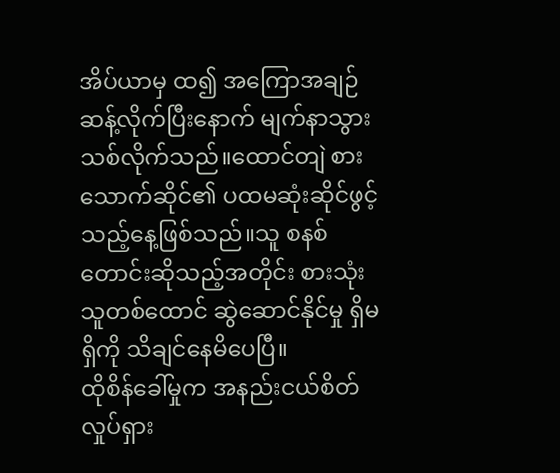အိပ်ယာမှ ထ၍ အကြောအချဉ်ဆန့်လိုက်ပြီးနောက် မျက်နာသွားသစ်လိုက်သည်။ထောင်တျဲ စားသောက်ဆိုင်၏ ပထမဆုံးဆိုင်ဖွင့်သည့်နေ့ဖြစ်သည်။သူ စနစ်တောင်းဆိုသည့်အတိုင်း စားသုံးသူတစ်ထောင် ဆွဲဆောင်နိုင်မှု ရှိမရှိကို သိချင်နေမိပေပြီ။
ထိုစိန်ခေါ်မှုက အနည်းငယ်စိတ်လှုပ်ရှား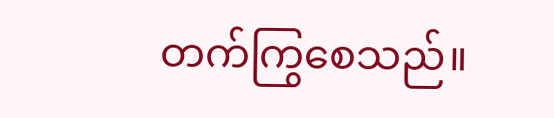တက်ကြွစေသည်။